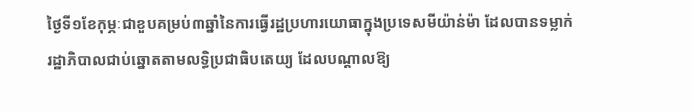ថ្ងៃទី១ខែកុម្ភៈជាខួបគម្រប់៣ឆ្នាំនៃការធ្វើរដ្ឋប្រហារយោធាក្នុងប្រទេសមីយ៉ាន់ម៉ា ដែលបានទម្លាក់រដ្ឋាភិបាលជាប់ឆ្នោតតាមលទ្ធិប្រជាធិបតេយ្យ ដែលបណ្តាលឱ្យ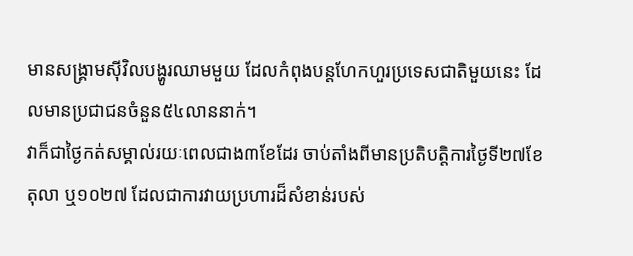មានសង្គ្រាមស៊ីវិលបង្ហូរឈាមមួយ ដែលកំពុងបន្តហែកហួរប្រទេសជាតិមួយនេះ ដែលមានប្រជាជនចំនួន៥៤លាននាក់។
វាក៏ជាថ្ងៃកត់សម្គាល់រយៈពេលជាង៣ខែដែរ ចាប់តាំងពីមានប្រតិបត្តិការថ្ងៃទី២៧ខែតុលា ឬ១០២៧ ដែលជាការវាយប្រហារដ៏សំខាន់របស់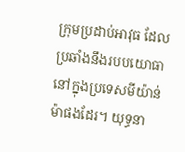ក្រុមប្រដាប់អាវុធ ដែលប្រឆាំងនឹងរបបយោធានៅក្នុងប្រទេសមីយ៉ាន់ម៉ាផងដែរ។ យុទ្ធនា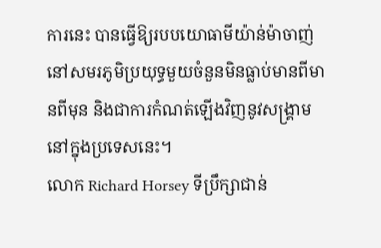ការនេះ បានធ្វើឱ្យរបបយោធាមីយ៉ាន់ម៉ាចាញ់នៅសមរភូមិប្រយុទ្ធមួយចំនួនមិនធ្លាប់មានពីមានពីមុន និងជាការកំណត់ឡើងវិញនូវសង្គ្រាមនៅក្នុងប្រទេសនេះ។
លោក Richard Horsey ទីប្រឹក្សាជាន់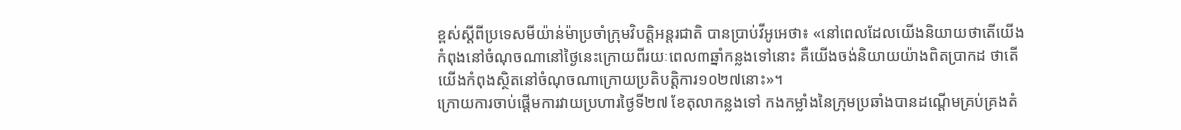ខ្ពស់ស្តីពីប្រទេសមីយ៉ាន់ម៉ាប្រចាំក្រុមវិបត្តិអន្តរជាតិ បានប្រាប់វីអូអេថា៖ «នៅពេលដែលយើងនិយាយថាតើយើងកំពុងនៅចំណុចណានៅថ្ងៃនេះក្រោយពីរយៈពេល៣ឆ្នាំកន្លងទៅនោះ គឺយើងចង់និយាយយ៉ាងពិតប្រាកដ ថាតើយើងកំពុងស្ថិតនៅចំណុចណាក្រោយប្រតិបត្តិការ១០២៧នោះ»។
ក្រោយការចាប់ផ្តើមការវាយប្រហារថ្ងៃទី២៧ ខែតុលាកន្លងទៅ កងកម្លាំងនៃក្រុមប្រឆាំងបានដណ្តើមគ្រប់គ្រងតំ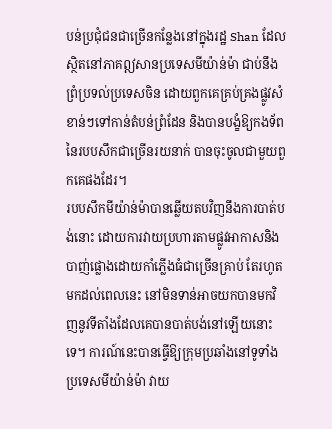បន់ប្រជុំជនជាច្រើនកន្លែងនៅក្នុងរដ្ឋ Shan ដែលស្ថិតនៅភាគឦសានប្រទេសមីយ៉ាន់ម៉ា ជាប់នឹងព្រំប្រទល់ប្រទេសចិន ដោយពួកគេគ្រប់គ្រងផ្លូវសំខាន់ៗទៅកាន់តំបន់ព្រំដែន និងបានបង្ខំឱ្យកងទ័ពនៃរបបសឹកជាច្រើនរយនាក់ បានចុះចូលជាមួយពួកគេផងដែរ។
របបសឹកមីយ៉ាន់ម៉ាបានឆ្លើយតបវិញនឹងការបាត់បង់នោះ ដោយការវាយប្រហារតាមផ្លូវអាកាសនិងបាញ់ផ្លោងដោយកាំភ្លើងធំជាច្រើនគ្រាប់ តែរហូតមកដល់ពេលនេះ នៅមិនទាន់អាចយកបានមកវិញនូវទីតាំងដែលគេបានបាត់បង់នៅឡើយនោះទេ។ ការណ៍នេះបានធ្វើឱ្យក្រុមប្រឆាំងនៅទូទាំងប្រទេសមីយ៉ាន់ម៉ា វាយ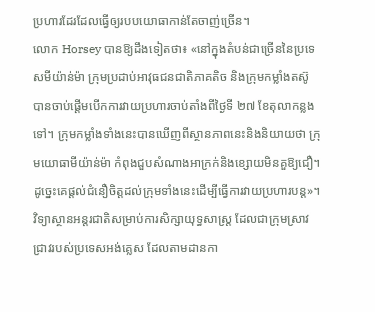ប្រហារដែរដែលធ្វើឲ្យរបបយោធាកាន់តែចាញ់ច្រើន។
លោក Horsey បានឱ្យដឹងទៀតថា៖ «នៅក្នុងតំបន់ជាច្រើននៃប្រទេសមីយ៉ាន់ម៉ា ក្រុមប្រដាប់អាវុធជនជាតិភាគតិច និងក្រុមកម្លាំងតស៊ូ បានចាប់ផ្តើមបើកការវាយប្រហារចាប់តាំងពីថ្ងៃទី ២៧ ខែតុលាកន្លងទៅ។ ក្រុមកម្លាំងទាំងនេះបានឃើញពីស្ថានភាពនេះនិងនិយាយថា ក្រុមយោធាមីយ៉ាន់ម៉ា កំពុងជួបសំណាងអាក្រក់និងខ្សោយមិនគួឱ្យជឿ។ ដូច្នេះគេផ្តល់ជំនឿចិត្តដល់ក្រុមទាំងនេះដើម្បីធ្វើការវាយប្រហារបន្ត»។
វិទ្យាស្ថានអន្តរជាតិសម្រាប់ការសិក្សាយុទ្ធសាស្ត្រ ដែលជាក្រុមស្រាវជ្រាវរបស់ប្រទេសអង់គ្លេស ដែលតាមដានកា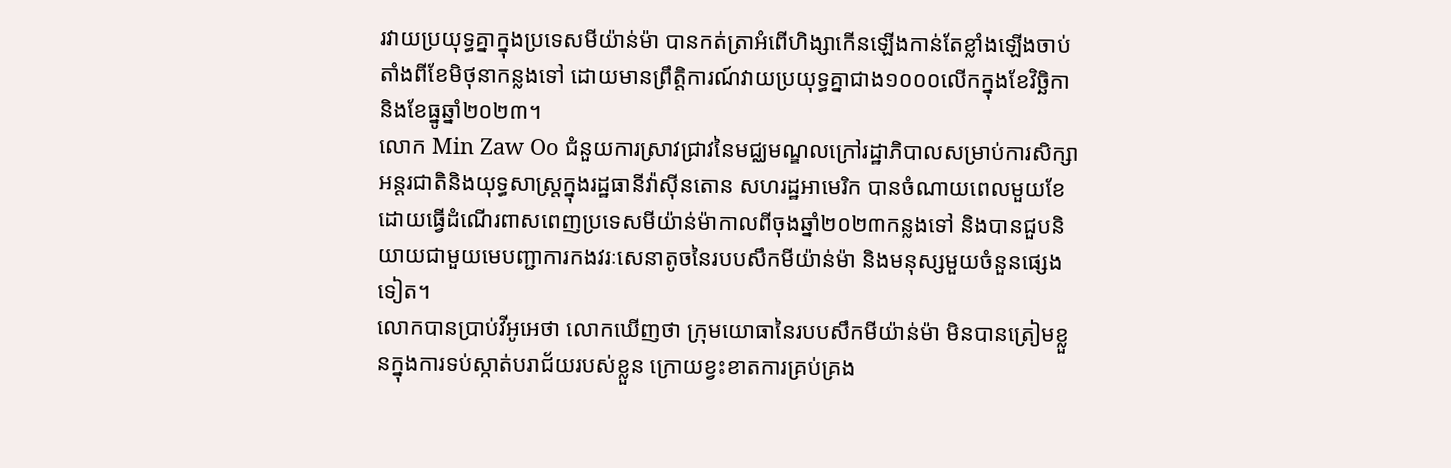រវាយប្រយុទ្ធគ្នាក្នុងប្រទេសមីយ៉ាន់ម៉ា បានកត់ត្រាអំពើហិង្សាកើនឡើងកាន់តែខ្លាំងឡើងចាប់តាំងពីខែមិថុនាកន្លងទៅ ដោយមានព្រឹត្តិការណ៍វាយប្រយុទ្ធគ្នាជាង១០០០លើកក្នុងខែវិច្ឆិកានិងខែធ្នូឆ្នាំ២០២៣។
លោក Min Zaw Oo ជំនួយការស្រាវជ្រាវនៃមជ្ឈមណ្ឌលក្រៅរដ្ឋាភិបាលសម្រាប់ការសិក្សាអន្តរជាតិនិងយុទ្ធសាស្ត្រក្នុងរដ្ឋធានីវ៉ាស៊ីនតោន សហរដ្ឋអាមេរិក បានចំណាយពេលមួយខែ ដោយធ្វើដំណើរពាសពេញប្រទេសមីយ៉ាន់ម៉ាកាលពីចុងឆ្នាំ២០២៣កន្លងទៅ និងបានជួបនិយាយជាមួយមេបញ្ជាការកងវរៈសេនាតូចនៃរបបសឹកមីយ៉ាន់ម៉ា និងមនុស្សមួយចំនួនផ្សេងទៀត។
លោកបានប្រាប់វីអូអេថា លោកឃើញថា ក្រុមយោធានៃរបបសឹកមីយ៉ាន់ម៉ា មិនបានត្រៀមខ្លួនក្នុងការទប់ស្កាត់បរាជ័យរបស់ខ្លួន ក្រោយខ្វះខាតការគ្រប់គ្រង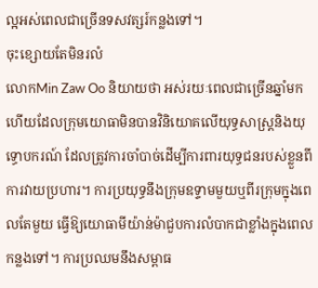ល្អអស់ពេលជាច្រើនទសវត្សរ៍កន្លងទៅ។
ចុះខ្សោយតែមិនរលំ
លោកMin Zaw Oo និយាយថា អស់រយៈពេលជាច្រើនឆ្នាំមកហើយដែលក្រុមយោធាមិនបានវិនិយោគលើយុទ្ធសាស្ត្រនិងយុទ្ធោបករណ៍ ដែលត្រូវការចាំបាច់ដើម្បីការពារយុទ្ធជនរបស់ខ្លួនពីការវាយប្រហារ។ ការប្រយុទ្ធនឹងក្រុមឧទ្ទាមមួយឬពីរក្រុមក្នុងពេលតែមួយ ធ្វើឱ្យយោធាមីយ៉ាន់ម៉ាជួបការលំបាកជាខ្លាំងក្នុងពេលកន្លងទៅ។ ការប្រឈមនឹងសម្ពាធ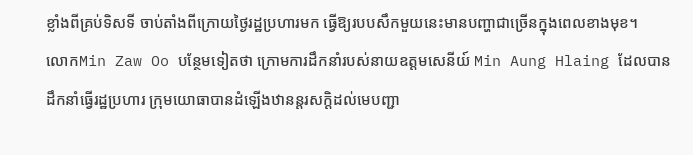ខ្លាំងពីគ្រប់ទិសទី ចាប់តាំងពីក្រោយថ្ងៃរដ្ឋប្រហារមក ធ្វើឱ្យរបបសឹកមួយនេះមានបញ្ហាជាច្រើនក្នុងពេលខាងមុខ។
លោកMin Zaw Oo បន្ថែមទៀតថា ក្រោមការដឹកនាំរបស់នាយឧត្តមសេនីយ៍ Min Aung Hlaing ដែលបានដឹកនាំធ្វើរដ្ឋប្រហារ ក្រុមយោធាបានដំឡើងឋានន្តរសក្តិដល់មេបញ្ជា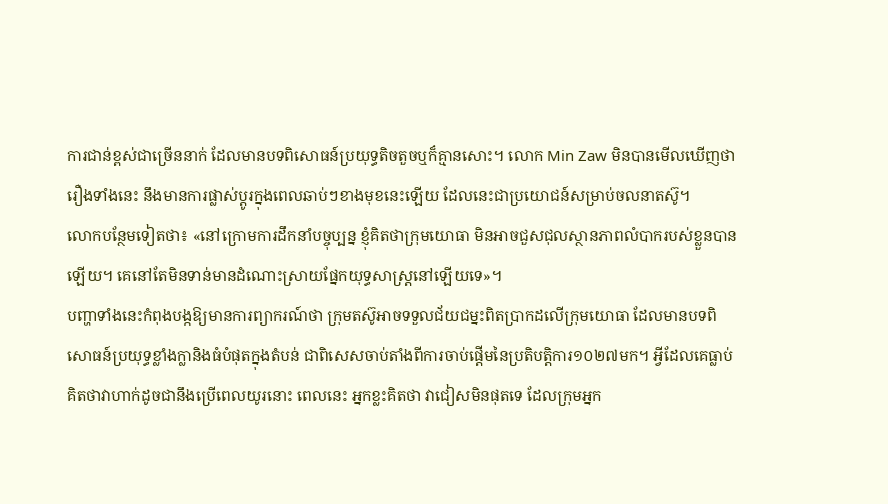ការជាន់ខ្ពស់ជាច្រើននាក់ ដែលមានបទពិសោធន៍ប្រយុទ្ធតិចតួចឬក៏គ្មានសោះ។ លោក Min Zaw មិនបានមើលឃើញថា រឿងទាំងនេះ នឹងមានការផ្លាស់ប្តូរក្នុងពេលឆាប់ៗខាងមុខនេះឡើយ ដែលនេះជាប្រយោជន៍សម្រាប់ចលនាតស៊ូ។
លោកបន្ថែមទៀតថា៖ «នៅក្រោមការដឹកនាំបច្ចុប្បន្ន ខ្ញុំគិតថាក្រុមយោធា មិនអាចជួសជុលស្ថានភាពលំបាករបស់ខ្លួនបានឡើយ។ គេនៅតែមិនទាន់មានដំណោះស្រាយផ្នែកយុទ្ធសាស្ត្រនៅឡើយទេ»។
បញ្ហាទាំងនេះកំពុងបង្កឱ្យមានការព្យាករណ៍ថា ក្រុមតស៊ូអាចទទួលជ័យជម្នះពិតប្រាកដលើក្រុមយោធា ដែលមានបទពិសោធន៍ប្រយុទ្ធខ្លាំងក្លានិងធំបំផុតក្នុងតំបន់ ជាពិសេសចាប់តាំងពីការចាប់ផ្តើមនៃប្រតិបត្តិការ១០២៧មក។ អ្វីដែលគេធ្លាប់គិតថាវាហាក់ដូចជានឹងប្រើពេលយូរនោះ ពេលនេះ អ្នកខ្លះគិតថា វាជៀសមិនផុតទេ ដែលក្រុមអ្នក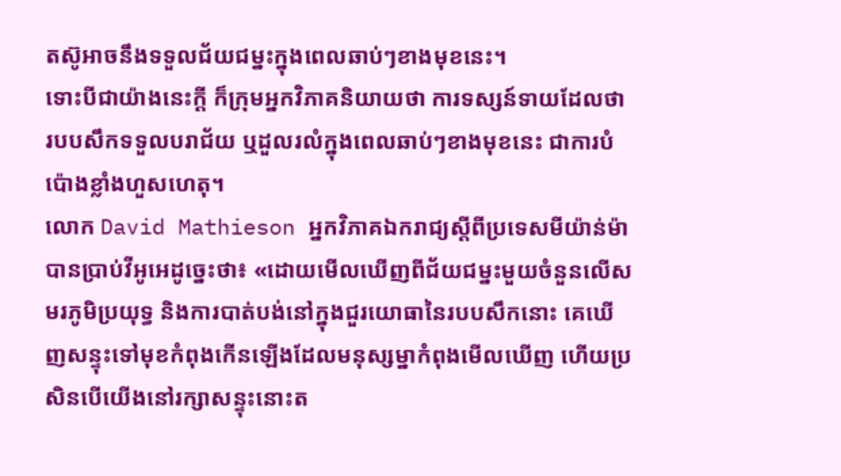តស៊ូអាចនឹងទទួលជ័យជម្នះក្នុងពេលឆាប់ៗខាងមុខនេះ។
ទោះបីជាយ៉ាងនេះក្តី ក៏ក្រុមអ្នកវិភាគនិយាយថា ការទស្សន៍ទាយដែលថា របបសឹកទទួលបរាជ័យ ឬដួលរលំក្នុងពេលឆាប់ៗខាងមុខនេះ ជាការបំប៉ោងខ្លាំងហួសហេតុ។
លោក David Mathieson អ្នកវិភាគឯករាជ្យស្តីពីប្រទេសមីយ៉ាន់ម៉ា បានប្រាប់វីអូអេដូច្នេះថា៖ «ដោយមើលឃើញពីជ័យជម្នះមួយចំនួនលើសមរភូមិប្រយុទ្ធ និងការបាត់បង់នៅក្នុងជួរយោធានៃរបបសឹកនោះ គេឃើញសន្ទុះទៅមុខកំពុងកើនឡើងដែលមនុស្សម្នាកំពុងមើលឃើញ ហើយប្រសិនបើយើងនៅរក្សាសន្ទុះនោះត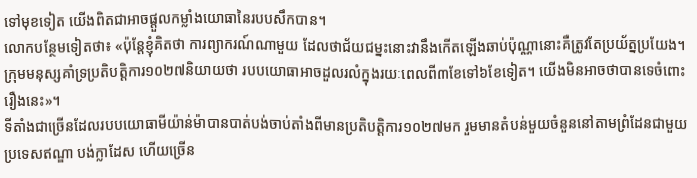ទៅមុខទៀត យើងពិតជាអាចផ្តួលកម្លាំងយោធានៃរបបសឹកបាន។
លោកបន្ថែមទៀតថា៖ «ប៉ុន្តែខ្ញុំគិតថា ការព្យាករណ៍ណាមួយ ដែលថាជ័យជម្នះនោះវានឹងកើតឡើងឆាប់ប៉ុណ្ណានោះគឺត្រូវតែប្រយ័ត្នប្រយែង។ ក្រុមមនុស្សគាំទ្រប្រតិបត្តិការ១០២៧និយាយថា របបយោធាអាចដួលរលំក្នុងរយៈពេលពី៣ខែទៅ៦ខែទៀត។ យើងមិនអាចថាបានទេចំពោះរឿងនេះ»។
ទីតាំងជាច្រើនដែលរបបយោធាមីយ៉ាន់ម៉ាបានបាត់បង់ចាប់តាំងពីមានប្រតិបត្តិការ១០២៧មក រួមមានតំបន់មួយចំនួននៅតាមព្រំដែនជាមួយប្រទេសឥណ្ឌា បង់ក្លាដែស ហើយច្រើន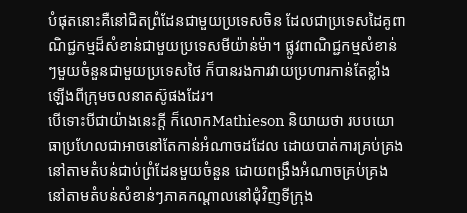បំផុតនោះគឺនៅជិតព្រំដែនជាមួយប្រទេសចិន ដែលជាប្រទេសដៃគូពាណិជ្ជកម្មដ៏សំខាន់ជាមួយប្រទេសមីយ៉ាន់ម៉ា។ ផ្លូវពាណិជ្ជកម្មសំខាន់ៗមួយចំនួនជាមួយប្រទេសថៃ ក៏បានរងការវាយប្រហារកាន់តែខ្លាំងឡើងពីក្រុមចលនាតស៊ូផងដែរ។
បើទោះបីជាយ៉ាងនេះក្តី ក៏លោកMathieson និយាយថា របបយោធាប្រហែលជាអាចនៅតែកាន់អំណាចដដែល ដោយបាត់ការគ្រប់គ្រងនៅតាមតំបន់ជាប់ព្រំដែនមួយចំនួន ដោយពង្រឹងអំណាចគ្រប់គ្រងនៅតាមតំបន់សំខាន់ៗភាគកណ្តាលនៅជុំវិញទីក្រុង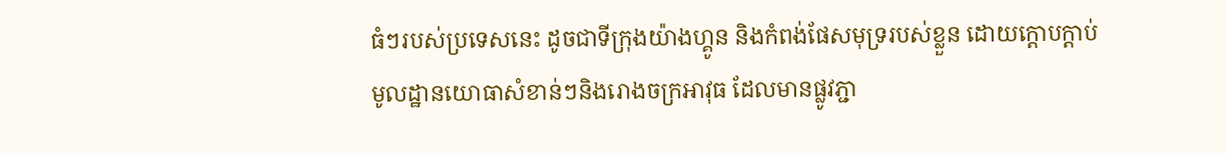ធំៗរបស់ប្រទេសនេះ ដូចជាទីក្រុងយ៉ាងហ្គូន និងកំពង់ផែសមុទ្ររបស់ខ្លួន ដោយក្តោបក្តាប់មូលដ្ឋានយោធាសំខាន់ៗនិងរោងចក្រអាវុធ ដែលមានផ្លូវភ្ជា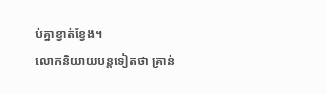ប់គ្នាខ្វាត់ខ្វែង។
លោកនិយាយបន្តទៀតថា គ្រាន់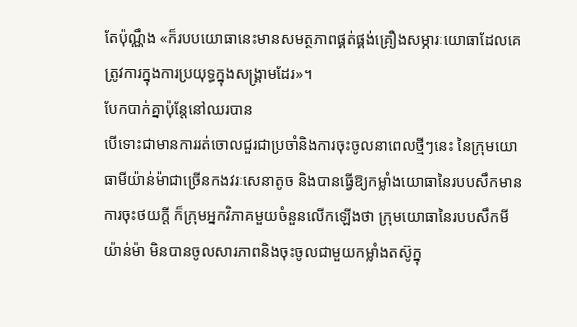តែប៉ុណ្ណឹង «ក៏របបយោធានេះមានសមត្ថភាពផ្គត់ផ្គង់គ្រឿងសម្ភារៈយោធាដែលគេត្រូវការក្នុងការប្រយុទ្ធក្នុងសង្គ្រាមដែរ»។
បែកបាក់គ្នាប៉ុន្តែនៅឈរបាន
បើទោះជាមានការរត់ចោលជួរជាប្រចាំនិងការចុះចូលនាពេលថ្មីៗនេះ នៃក្រុមយោធាមីយ៉ាន់ម៉ាជាច្រើនកងវរៈសេនាតូច និងបានធ្វើឱ្យកម្លាំងយោធានៃរបបសឹកមានការចុះថយក្តី ក៏ក្រុមអ្នកវិភាគមួយចំនួនលើកឡើងថា ក្រុមយោធានៃរបបសឹកមីយ៉ាន់ម៉ា មិនបានចូលសារភាពនិងចុះចូលជាមួយកម្លាំងតស៊ូក្នុ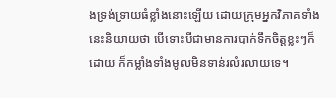ងទ្រង់ទ្រាយធំខ្លាំងនោះឡើយ ដោយក្រុមអ្នកវិភាគទាំងនេះនិយាយថា បើទោះបីជាមានការបាក់ទឹកចិត្តខ្លះៗក៏ដោយ ក៏កម្លាំងទាំងមូលមិនទាន់រលំរលាយទេ។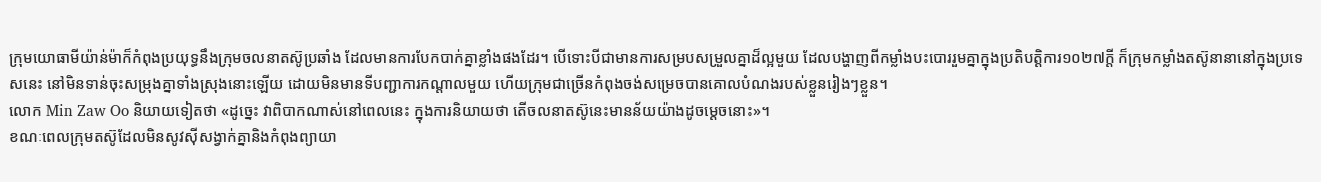ក្រុមយោធាមីយ៉ាន់ម៉ាក៏កំពុងប្រយុទ្ធនឹងក្រុមចលនាតស៊ូប្រឆាំង ដែលមានការបែកបាក់គ្នាខ្លាំងផងដែរ។ បើទោះបីជាមានការសម្របសម្រួលគ្នាដ៏ល្អមួយ ដែលបង្ហាញពីកម្លាំងបះបោររួមគ្នាក្នុងប្រតិបត្តិការ១០២៧ក្តី ក៏ក្រុមកម្លាំងតស៊ូនានានៅក្នុងប្រទេសនេះ នៅមិនទាន់ចុះសម្រុងគ្នាទាំងស្រុងនោះឡើយ ដោយមិនមានទីបញ្ជាការកណ្តាលមួយ ហើយក្រុមជាច្រើនកំពុងចង់សម្រេចបានគោលបំណងរបស់ខ្លួនរៀងៗខ្លួន។
លោក Min Zaw Oo និយាយទៀតថា «ដូច្នេះ វាពិបាកណាស់នៅពេលនេះ ក្នុងការនិយាយថា តើចលនាតស៊ូនេះមានន័យយ៉ាងដូចម្តេចនោះ»។
ខណៈពេលក្រុមតស៊ូដែលមិនសូវស៊ីសង្វាក់គ្នានិងកំពុងព្យាយា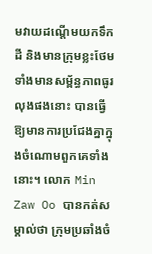មវាយដណ្តើមយកទឹកដី និងមានក្រុមខ្លះថែមទាំងមានសម្ព័ន្ធភាពធូរលុងផងនោះ បានធ្វើឱ្យមានការប្រជែងគ្នាក្នុងចំណោមពួកគេទាំងនោះ។ លោក Min Zaw Oo បានកត់សម្គាល់ថា ក្រុមប្រឆាំងចំ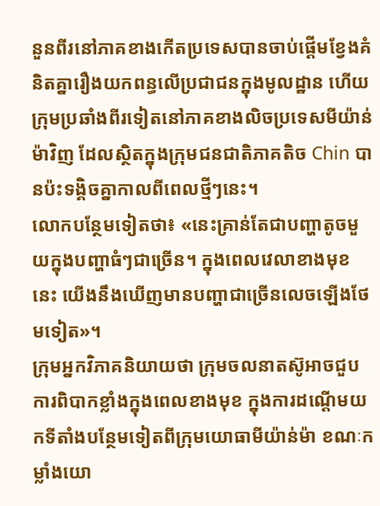នួនពីរនៅភាគខាងកើតប្រទេសបានចាប់ផ្តើមខ្វែងគំនិតគ្នារឿងយកពន្ធលើប្រជាជនក្នុងមូលដ្ឋាន ហើយក្រុមប្រឆាំងពីរទៀតនៅភាគខាងលិចប្រទេសមីយ៉ាន់ម៉ាវិញ ដែលស្ថិតក្នុងក្រុមជនជាតិភាគតិច Chin បានប៉ះទង្គិចគ្នាកាលពីពេលថ្មីៗនេះ។
លោកបន្ថែមទៀតថា៖ «នេះគ្រាន់តែជាបញ្ហាតូចមួយក្នុងបញ្ហាធំៗជាច្រើន។ ក្នុងពេលវេលាខាងមុខ នេះ យើងនឹងឃើញមានបញ្ហាជាច្រើនលេចឡើងថែមទៀត»។
ក្រុមអ្នកវិភាគនិយាយថា ក្រុមចលនាតស៊ូអាចជួបការពិបាកខ្លាំងក្នុងពេលខាងមុខ ក្នុងការដណ្តើមយកទីតាំងបន្ថែមទៀតពីក្រុមយោធាមីយ៉ាន់ម៉ា ខណៈកម្លាំងយោ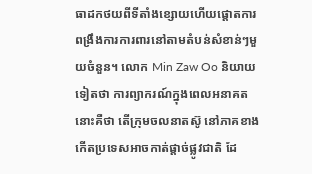ធាដកថយពីទីតាំងខ្សោយហើយផ្តោតការពង្រឹងការការពារនៅតាមតំបន់សំខាន់ៗមួយចំនួន។ លោក Min Zaw Oo និយាយទៀតថា ការព្យាករណ៍ក្នុងពេលអនាគតនោះគឺថា តើក្រុមចលនាតស៊ូ នៅភាគខាងកើតប្រទេសអាចកាត់ផ្តាច់ផ្លូវជាតិ ដែ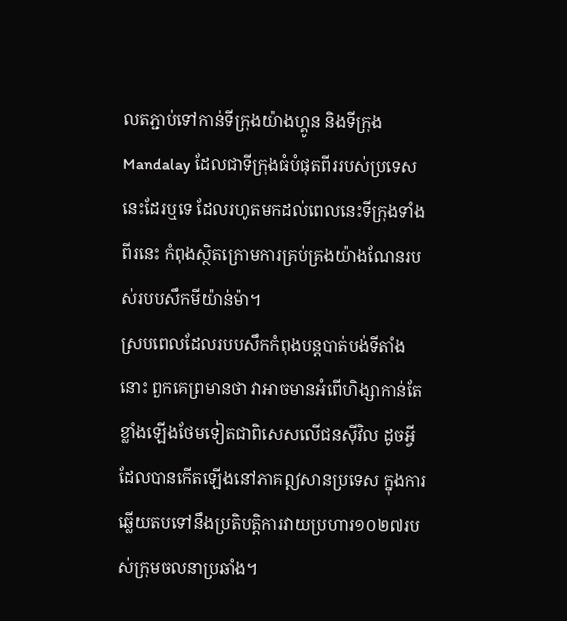លតភ្ជាប់ទៅកាន់ទីក្រុងយ៉ាងហ្គូន និងទីក្រុង Mandalay ដែលជាទីក្រុងធំបំផុតពីររបស់ប្រទេសនេះដែរឬទេ ដែលរហូតមកដល់ពេលនេះទីក្រុងទាំងពីរនេះ កំពុងស្ថិតក្រោមការគ្រប់គ្រងយ៉ាងណែនរបស់របបសឹកមីយ៉ាន់ម៉ា។
ស្របពេលដែលរបបសឹកកំពុងបន្តបាត់បង់ទីតាំងនោះ ពួកគេព្រមានថា វាអាចមានអំពើហិង្សាកាន់តែខ្លាំងឡើងថែមទៀតជាពិសេសលើជនស៊ីវិល ដូចអ្វីដែលបានកើតឡើងនៅភាគឦសានប្រទេស ក្នុងការឆ្លើយតបទៅនឹងប្រតិបត្តិការវាយប្រហារ១០២៧របស់ក្រុមចលនាប្រឆាំង។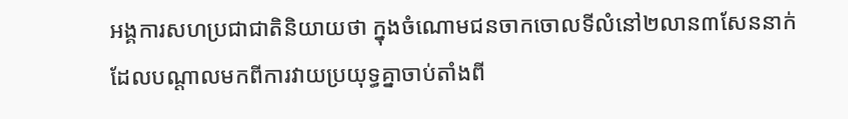អង្គការសហប្រជាជាតិនិយាយថា ក្នុងចំណោមជនចាកចោលទីលំនៅ២លាន៣សែននាក់ ដែលបណ្តាលមកពីការវាយប្រយុទ្ធគ្នាចាប់តាំងពី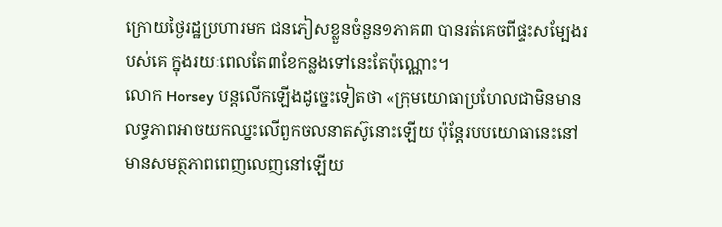ក្រោយថ្ងៃរដ្ឋប្រហារមក ជនភៀសខ្លួនចំនួន១ភាគ៣ បានរត់គេចពីផ្ទះសម្បែងរបស់គេ ក្នុងរយៈពេលតែ៣ខែកន្លងទៅនេះតែប៉ុណ្ណោះ។
លោក Horsey បន្តលើកឡើងដូច្នេះទៀតថា «ក្រុមយោធាប្រហែលជាមិនមានលទ្ធភាពអាចយកឈ្នះលើពួកចលនាតស៊ូនោះឡើយ ប៉ុន្តែរបបយោធានេះនៅមានសមត្ថភាពពេញលេញនៅឡើយ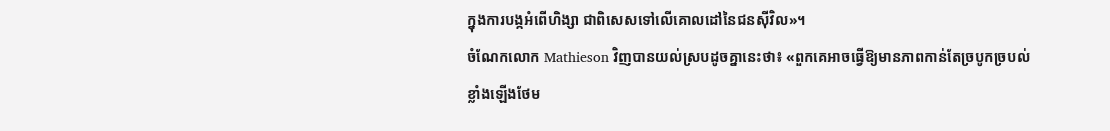ក្នុងការបង្កអំពើហិង្សា ជាពិសេសទៅលើគោលដៅនៃជនស៊ីវិល»។
ចំណែកលោក Mathieson វិញបានយល់ស្របដូចគ្នានេះថា៖ «ពួកគេអាចធ្វើឱ្យមានភាពកាន់តែច្របូកច្របល់ខ្លាំងឡើងថែម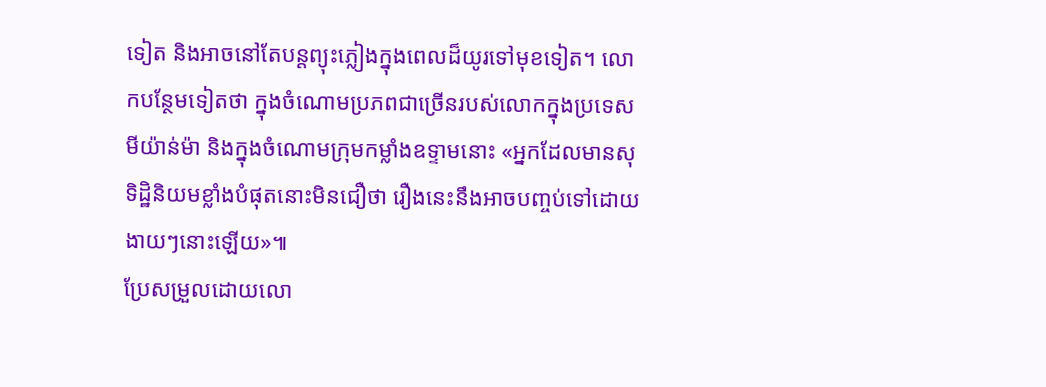ទៀត និងអាចនៅតែបន្តព្យុះភ្លៀងក្នុងពេលដ៏យូរទៅមុខទៀត។ លោកបន្ថែមទៀតថា ក្នុងចំណោមប្រភពជាច្រើនរបស់លោកក្នុងប្រទេសមីយ៉ាន់ម៉ា និងក្នុងចំណោមក្រុមកម្លាំងឧទ្ទាមនោះ «អ្នកដែលមានសុទិដ្ឋិនិយមខ្លាំងបំផុតនោះមិនជឿថា រឿងនេះនឹងអាចបញ្ចប់ទៅដោយងាយៗនោះឡើយ»៕
ប្រែសម្រួលដោយលោ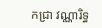កជ្រា វណ្ណារិទ្ធ